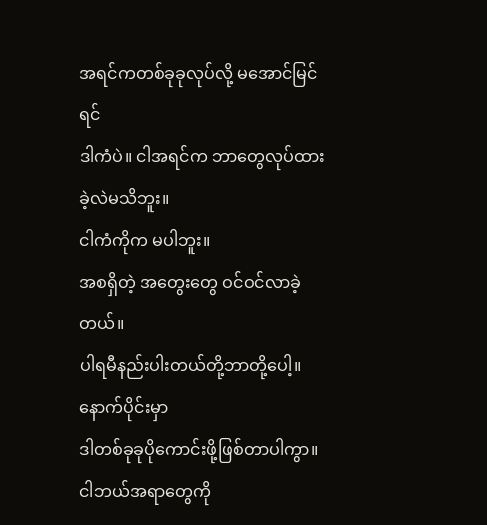အရင်ကတစ်ခုခုလုပ်လို့ မအောင်မြင်ရင်
ဒါကံပဲ။ ငါအရင်က ဘာတွေလုပ်ထားခဲ့လဲမသိဘူး။
ငါကံကိုက မပါဘူး။
အစရှိတဲ့ အတွေးတွေ ဝင်ဝင်လာခဲ့တယ်။
ပါရမီနည်းပါးတယ်တို့ဘာတို့ပေါ့။
နောက်ပိုင်းမှာ
ဒါတစ်ခုခုပိုကောင်းဖို့ဖြစ်တာပါကွာ။
ငါဘယ်အရာတွေကို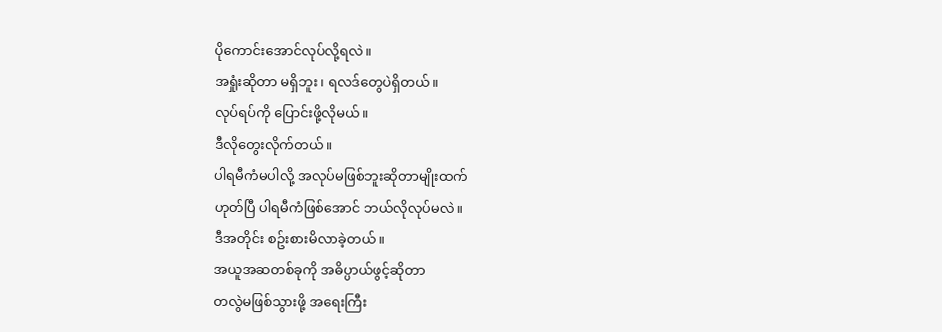ပိုကောင်းအောင်လုပ်လို့ရလဲ။
အရှုံးဆိုတာ မရှိဘူး၊ ရလဒ်တွေပဲရှိတယ်။
လုပ်ရပ်ကို ပြောင်းဖို့လိုမယ်။
ဒီလိုတွေးလိုက်တယ်။
ပါရမီကံမပါလို့ အလုပ်မဖြစ်ဘူးဆိုတာမျိုးထက်
ဟုတ်ပြီ ပါရမီကံဖြစ်အောင် ဘယ်လိုလုပ်မလဲ။
ဒီအတိုင်း စဥ်းစားမိလာခဲ့တယ်။
အယူအဆတစ်ခုကို အဓိပ္ပာယ်ဖွင့်ဆိုတာ
တလွဲမဖြစ်သွားဖို့ အရေးကြီး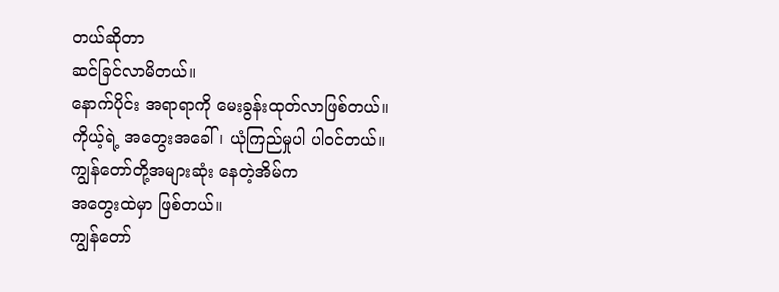တယ်ဆိုတာ
ဆင်ခြင်လာမိတယ်။
နောက်ပိုင်း အရာရာကို မေးခွန်းထုတ်လာဖြစ်တယ်။
ကိုယ့်ရဲ့ အတွေးအခေါ်၊ ယုံကြည်မှုပါ ပါဝင်တယ်။
ကျွန်တော်တို့အများဆုံး နေတဲ့အိမ်က
အတွေးထဲမှာ ဖြစ်တယ်။
ကျွန်တော်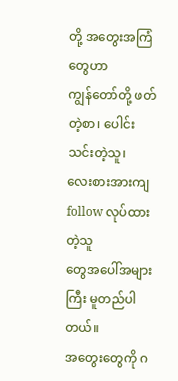တို့ အတွေးအကြံတွေဟာ
ကျွန်တော်တို့ ဖတ်တဲ့စာ၊ ပေါင်းသင်းတဲ့သူ၊
လေးစားအားကျ follow လုပ်ထားတဲ့သူ
တွေအပေါ်အများကြီး မူတည်ပါတယ်။
အတွေးတွေကို ဂ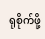ရုစိုက်ဖို့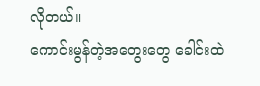လိုတယ်။
ကောင်းမွန်တဲ့အတွေးတွေ ခေါင်းထဲ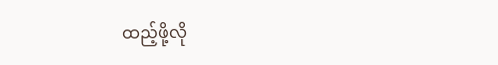ထည့်ဖို့လို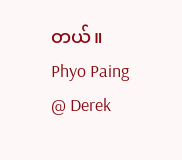တယ်။
Phyo Paing @ Derek